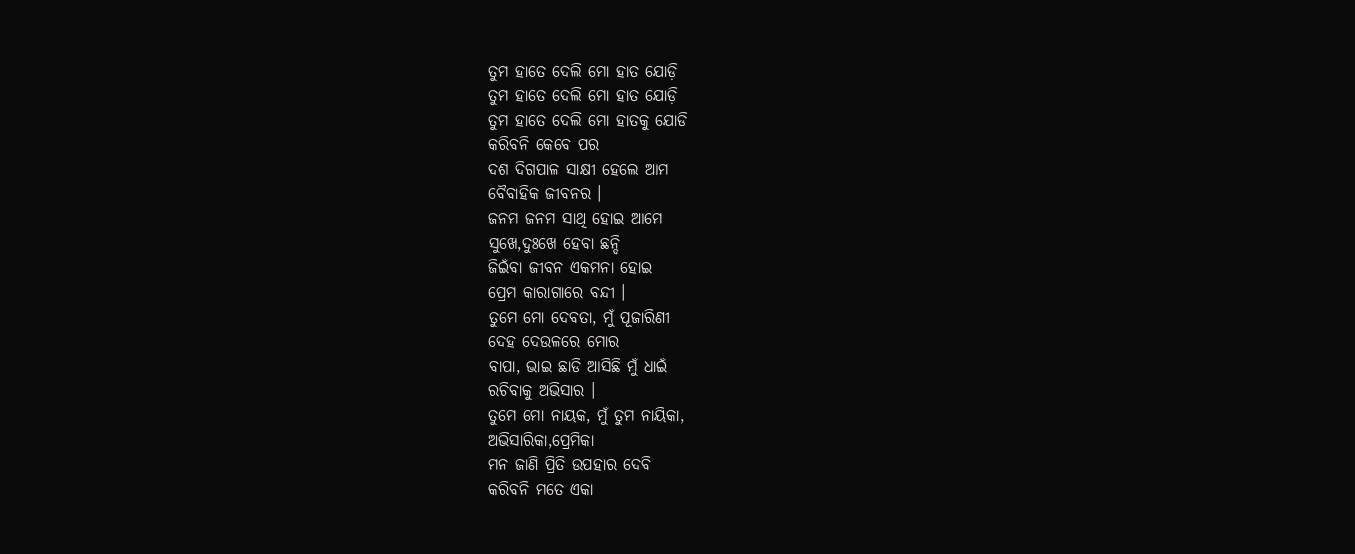ତୁମ ହାତେ ଦେଲି ମୋ ହାତ ଯୋଡ଼ି
ତୁମ ହାତେ ଦେଲି ମୋ ହାତ ଯୋଡ଼ି
ତୁମ ହାତେ ଦେଲି ମୋ ହାତକୁ ଯୋଡି
କରିବନି କେବେ ପର
ଦଶ ଦିଗପାଳ ସାକ୍ଷୀ ହେଲେ ଆମ
ବୈବାହିକ ଜୀବନର ।
ଜନମ ଜନମ ସାଥି ହୋଇ ଆମେ
ସୁଖେ,ଦୁଃଖେ ହେବା ଛନ୍ଦି
ଜିଇଁବା ଜୀବନ ଏକମନା ହୋଇ
ପ୍ରେମ କାରାଗାରେ ବନ୍ଦୀ ।
ତୁମେ ମୋ ଦେବତା, ମୁଁ ପୂଜାରିଣୀ
ଦେହ ଦେଉଳରେ ମୋର
ବାପା, ଭାଇ ଛାଡି ଆସିଛି ମୁଁ ଧାଇଁ
ରଚିବାକୁ ଅଭିସାର ।
ତୁମେ ମୋ ନାୟକ, ମୁଁ ତୁମ ନାୟିକା,
ଅଭିସାରିକା,ପ୍ରେମିକା
ମନ ଜାଣି ପ୍ରିତି ଉପହାର ଦେବି
କରିବନି ମତେ ଏକା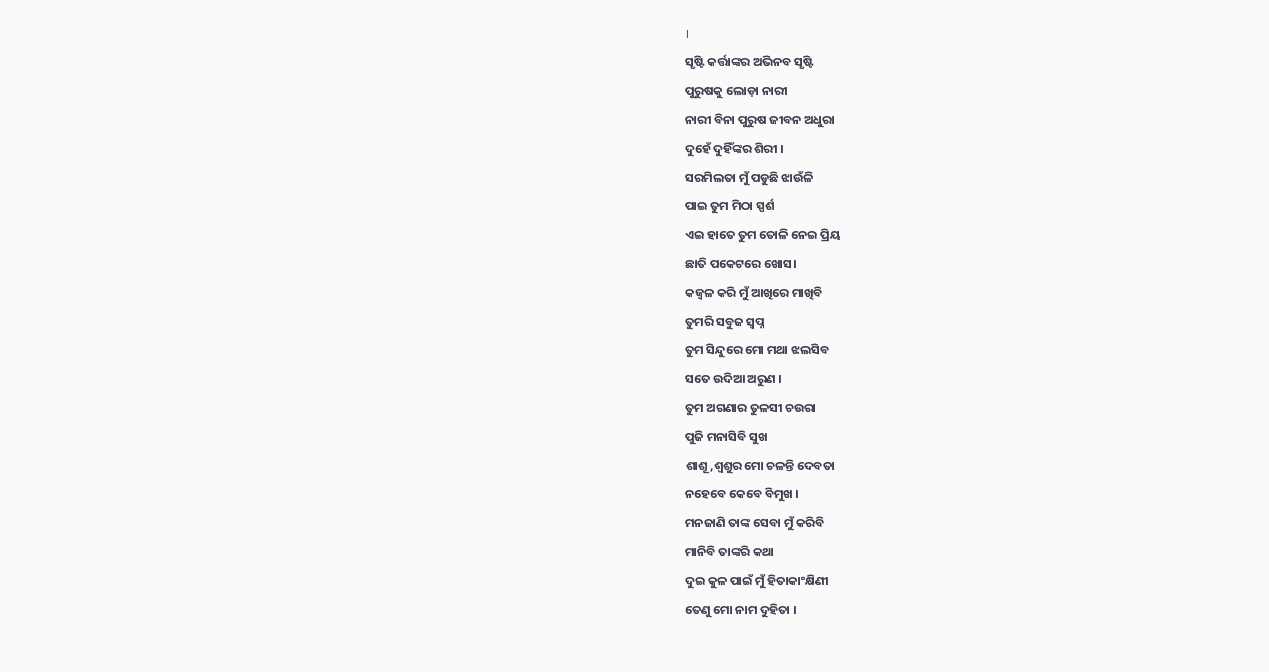।
ସୃଷ୍ଟି କର୍ତ୍ତାଙ୍କର ଅଭିନବ ସୃଷ୍ଟି
ପୁରୁଷକୁ ଲୋଡ଼ା ନାରୀ
ନାରୀ ବିନା ପୁରୁଷ ଜୀବନ ଅଧୁରା
ଦୁହେଁ ଦୁହିଁଙ୍କର ଶିରୀ ।
ସରମିଲତା ମୁଁ ପଡୁଛି ଝାଉଁଳି
ପାଇ ତୁମ ମିଠା ସ୍ପର୍ଶ
ଏଇ ହାତେ ତୁମ ତୋଳି ନେଇ ପ୍ରିୟ
ଛାତି ପକେଟରେ ଖୋସ।
କଜ୍ଵଳ କରି ମୁଁ ଆଖିରେ ମାଖିବି
ତୁମରି ସବୁଜ ସ୍ବପ୍ନ
ତୁମ ସିନ୍ଦୁରେ ମୋ ମଥା ଝଲସିବ
ସତେ ଉଦିଆ ଅରୁଣ ।
ତୁମ ଅଗଣାର ତୁଳସୀ ଚଉରା
ପୁଜି ମନାସିବି ସୁଖ
ଶାଶୂ,ଶ୍ୱଶୁର ମୋ ଚଳନ୍ତି ଦେବତା
ନହେବେ କେବେ ବିମୁଖ ।
ମନଜାଣି ତାଙ୍କ ସେବା ମୁଁ କରିବି
ମାନିବି ତାଙ୍କରି କଥା
ଦୁଇ କୁଳ ପାଇଁ ମୁଁ ହିତାକାଂକ୍ଷିଣୀ
ତେଣୁ ମୋ ନାମ ଦୁହିତା ।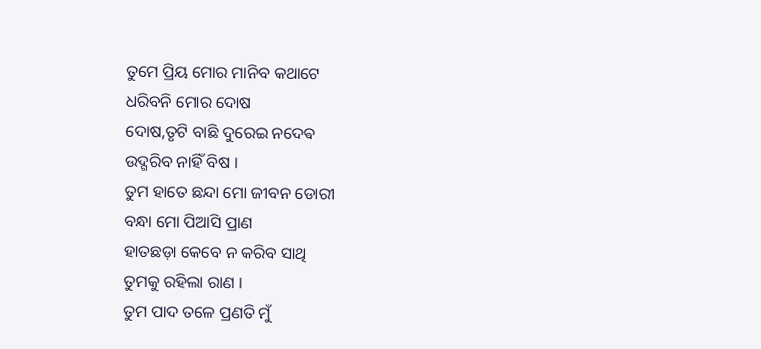ତୁମେ ପ୍ରିୟ ମୋର ମାନିବ କଥାଟେ
ଧରିବନି ମୋର ଦୋଷ
ଦୋଷ,ତୃଟି ବାଛି ଦୁରେଇ ନଦେଵ
ଉଦ୍ଗରିବ ନାହିଁ ବିଷ ।
ତୁମ ହାତେ ଛନ୍ଦା ମୋ ଜୀବନ ଡୋରୀ
ବନ୍ଧା ମୋ ପିଆସି ପ୍ରାଣ
ହାତଛଡ଼ା କେବେ ନ କରିବ ସାଥି
ତୁମକୁ ରହିଲା ରାଣ ।
ତୁମ ପାଦ ତଳେ ପ୍ରଣତି ମୁଁ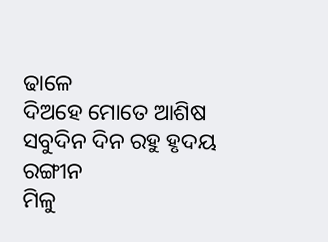ଢାଳେ
ଦିଅହେ ମୋତେ ଆଶିଷ
ସବୁଦିନ ଦିନ ରହୁ ହୃଦୟ ରଙ୍ଗୀନ
ମିଳୁ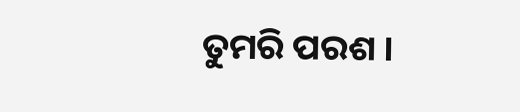ତୁମରି ପରଶ ।